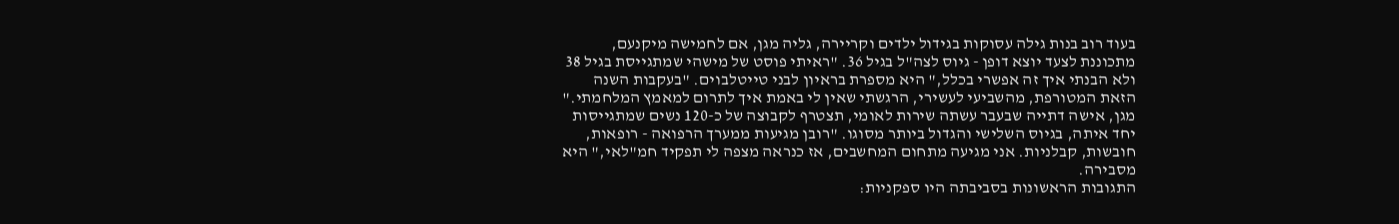בעוד רוב בנות גילה עסוקות בגידול ילדים וקריירה, גליה מגן, אם לחמישה מיקנעם, מתכוננת לצעד יוצא דופן - גיוס לצה"ל בגיל 36. "ראיתי פוסט של מישהי שמתגייסת בגיל 38 ולא הבנתי איך זה אפשרי בכלל," היא מספרת בראיון לבני טייטלבוים. "בעקבות השנה הזאת המטורפת, מהשביעי לעשירי, הרגשתי שאין לי באמת איך לתרום למאמץ המלחמתי."
מגן, אישה דתייה שבעבר עשתה שירות לאומי, תצטרף לקבוצה של כ-120 נשים שמתגייסות יחד איתה, בגיוס השלישי והגדול ביותר מסוגו. "רובן מגיעות ממערך הרפואה - רופאות, חובשות, קבלניות. אני מגיעה מתחום המחשבים, אז כנראה מצפה לי תפקיד חמ"לאי," היא מסבירה.
התגובות הראשונות בסביבתה היו ספקניות: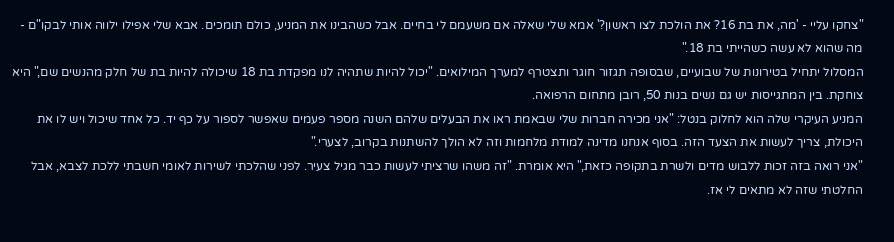"צחקו עליי - 'מה, את בת 16? את הולכת לצו ראשון?' אמא שלי שאלה אם משעמם לי בחיים. אבל כשהבינו את המניע, כולם תומכים. אבא שלי אפילו ילווה אותי לבקו"ם - מה שהוא לא עשה כשהייתי בת 18."
המסלול יתחיל בטירונות של שבועיים, שבסופה תגזור חוגר ותצטרף למערך המילואים. "יכול להיות שתהיה לנו מפקדת בת 18 שיכולה להיות בת של חלק מהנשים שם," היא צוחקת. בין המתגייסות יש גם נשים בנות 50, רובן מתחום הרפואה.
המניע העיקרי שלה הוא לחלוק בנטל: "אני מכירה חברות שלי שבאמת ראו את הבעלים שלהם השנה מספר פעמים שאפשר לספור על כף יד. כל אחד שיכול ויש לו את היכולת, צריך לעשות את הצעד הזה. בסוף אנחנו מדינה למודת מלחמות וזה לא הולך להשתנות בקרוב, לצערי."
"אני רואה בזה זכות ללבוש מדים ולשרת בתקופה כזאת," היא אומרת. "זה משהו שרציתי לעשות כבר מגיל צעיר. לפני שהלכתי לשירות לאומי חשבתי ללכת לצבא, אבל החלטתי שזה לא מתאים לי אז.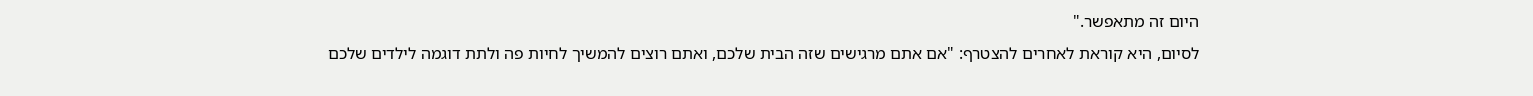היום זה מתאפשר."
לסיום, היא קוראת לאחרים להצטרף: "אם אתם מרגישים שזה הבית שלכם, ואתם רוצים להמשיך לחיות פה ולתת דוגמה לילדים שלכם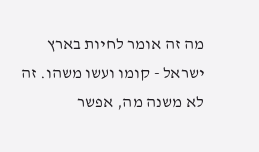מה זה אומר לחיות בארץ ישראל - קומו ועשו משהו. זה לא משנה מה, אפשר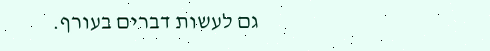גם לעשות דברים בעורף.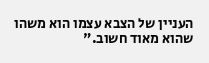העניין של הצבא עצמו הוא משהו שהוא מאוד חשוב."